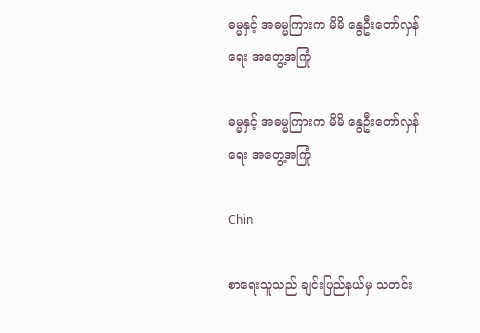ဓမ္မနှင့် အဓမ္မကြားက မိမိ နွေဦးတော်လှန်ရေး အတွေ့အကြုံ

ဓမ္မနှင့် အဓမ္မကြားက မိမိ နွေဦးတော်လှန်ရေး အတွေ့အကြုံ

Chin

စာရေးသူသည် ချင်းပြည်နယ်မှ သတင်း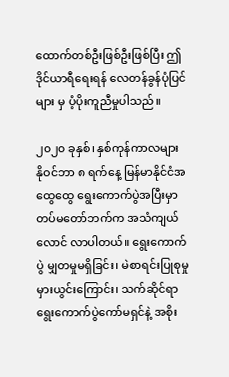ထောက်တစ်ဦးဖြစ်ဦးဖြစ်ပြီး ဤဒိုင်ယာရီရေးရန် လေတန်ခွန်ပုံပြင်များ မှ ပံ့ပိုးကူညီမှုပါသည်။

၂၀၂၀ ခုနှစ်၊ နှစ်ကုန်ကာလများ
နိုဝင်ဘာ ၈ ရက်နေ့ မြန်မာနိုင်ငံအထွေထွေ ရွေးကောက်ပွဲအပြီးမှာ တပ်မတော်ဘက်က အသံကျယ်လောင် လာပါတယ်။ ရွေးကောက်ပွဲ မျှတမှုမရှိခြင်း၊ မဲစာရင်းပြုစုမှု မှားယွင်းကြောင်း၊ သက်ဆိုင်ရာရွေးကောက်ပွဲကော်မရှင်နဲ့ အစိုး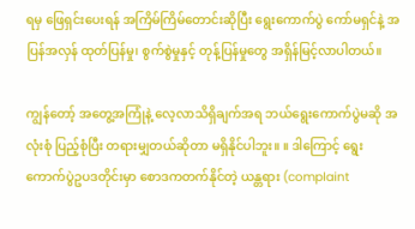ရမှ ဖြေရှင်းပေးရန် အကြိမ်ကြိမ်တောင်းဆိုပြီး ရွေးကောက်ပွဲ ကော်မရှင်နဲ့ အပြန်အလှန် ထုတ်ပြန်မှု၊ စွက်စွဲမှုနှင့် တုန့်ပြန်မှုတွေ အရှိန်မြင့်လာပါတယ်။

ကျွန်တော့် အတွေ့အကြုံနဲ့ လေ့လာသိရှိချက်အရ ဘယ်ရွေးကောက်ပွဲမဆို အလုံးစုံ ပြည့်စုံပြီး တရားမျှတယ်ဆိုတာ မရှိနိုင်ပါဘူး။ ။ ဒါကြောင့် ရွေးကောက်ပွဲဥပဒတိုင်းမှာ စောဒကတက်နိုင်တဲ့ ယန္တရား (complaint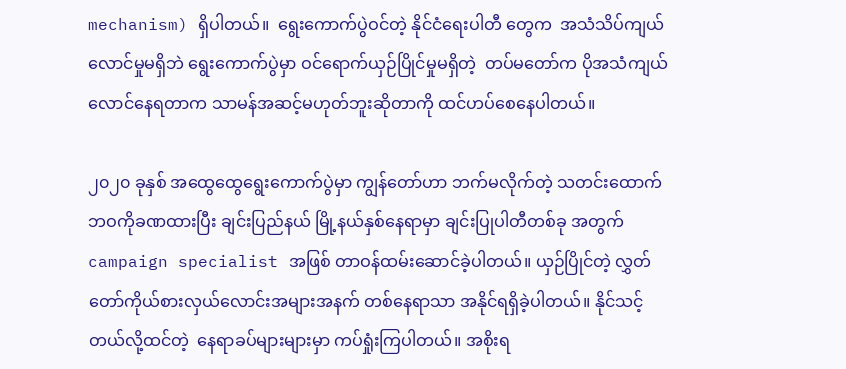mechanism) ရှိပါတယ်။  ရွေးကောက်ပွဲဝင်တဲ့ နိုင်ငံရေးပါတီ တွေက  အသံသိပ်ကျယ်လောင်မှုမရှိဘဲ ရွေးကောက်ပွဲမှာ ဝင်ရောက်ယှဉ်ပြိုင်မှုမရှိတဲ့  တပ်မတော်က ပိုအသံကျယ်လောင်နေရတာက သာမန်အဆင့်မဟုတ်ဘူးဆိုတာကို ထင်ဟပ်စေနေပါတယ်။

၂၀၂၀ ခုနှစ် အထွေထွေရွေးကောက်ပွဲမှာ ကျွန်တော်ဟာ ဘက်မလိုက်တဲ့ သတင်းထောက်ဘဝကိုခဏထားပြီး ချင်းပြည်နယ် မြို့နယ်နှစ်နေရာမှာ ချင်းပြုပါတီတစ်ခု အတွက် campaign specialist အဖြစ် တာဝန်ထမ်းဆောင်ခဲ့ပါတယ်။ ယှဉ်ပြိုင်တဲ့ လွှတ်တော်ကိုယ်စားလှယ်လောင်းအများအနက် တစ်နေရာသာ အနိုင်ရရှိခဲ့ပါတယ်။ နိုင်သင့်တယ်လို့ထင်တဲ့  နေရာခပ်များများမှာ ကပ်ရှုံးကြပါတယ်။ အစိုးရ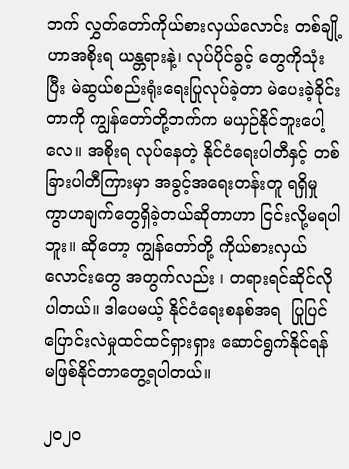ဘက် လွှတ်တော်ကိုယ်စားလှယ်လောင်း တစ်ချို့ဟာအစိုးရ ယန္တရားနဲ့၊ လုပ်ပိုင်ခွင့် တွေကိုသုံးပြီး မဲဆွယ်စည်းရုံးရေးပြုလုပ်ခဲ့တာ မဲပေးခဲ့ခိုင်းတာကို ကျွန်တော်တို့ဘက်က မယှဉ်နိုင်ဘူးပေါ့လေ။ အစိုးရ လုပ်နေတဲ့ နိုင်ငံရေးပါတီနှင့် တစ်ခြားပါတီကြားမှာ အခွင့်အရေးတန်းတူ ရရှိမှု ကွာဟချက်တွေရှိခဲ့တယ်ဆိုတာဟာ ငြင်းလို့မရပါဘူး။ ဆိုတော့ ကျွန်တော်တို့ ကိုယ်စားလှယ်လောင်းတွေ အတွက်လည်း ၊ တရားရင်ဆိုင်လိုပါတယ်။ ဒါပေမယ့် နိုင်ငံရေးစနစ်အရ  ပြုပြင်ပြောင်းလဲမှုထင်ထင်ရှားရှား ဆောင်ရွက်နိုင်ရန် မဖြစ်နိုင်တာတွေ့ရပါတယ်။

၂၀၂၀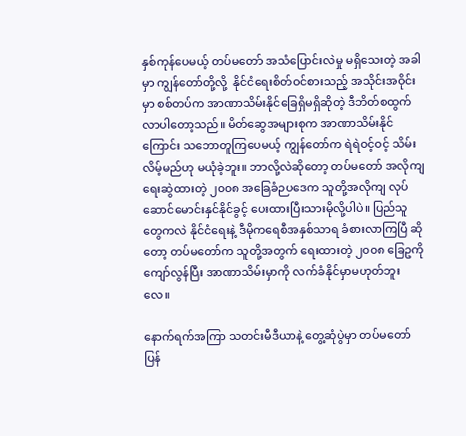နှစ်ကုန်ပေမယ့် တပ်မတော် အသံပြောင်းလဲမှု မရှိသေးတဲ့ အခါမှာ ကျွန်တော်တို့လို့  နိုင်ငံရေးစိတ်ဝင်စားသည့် အသိုင်းအဝိုင်းမှာ စစ်တပ်က အာဏာသိမ်းနိုင်ခြေရှိမရှိဆိုတဲ့ ဒီဘိတ်စထွက်လာပါတော့သည်။ မိတ်ဆွေအများစုက အာဏာသိမ်းနိုင်ကြောင်း သဘောတူကြပေမယ့် ကျွန်တော်က ရဲရဲဝင့်ဝင့် သိမ်းလိမ့်မည်ဟု မယုံခဲ့ဘူး။ ဘာလို့လဲဆိုတော့ တပ်မတော် အလိုကျရေးဆွဲထားတဲ့ ၂၀၀၈ အခြေခံဉပဒေက သူတို့အလိုကျ လုပ်ဆောင်မောင်းနှင်နိုင်ခွင့် ပေးထားပြီးသားမိုလို့ပါပဲ။ ပြည်သူတွေကလဲ နိုင်ငံရေးနဲ့ ဒီမိုကရေစီအနှစ်သာရ ခံစားလာကြပြီ ဆိုတော့ တပ်မတော်က သူတို့အတွက် ရေးထားတဲ့ ၂၀၀၈ ခြေဥကို ကျော်လွန်ပြီး အာဏာသိမ်းမှာကို လက်ခံနိုင်မှာမဟုတ်ဘူးလေ။

နောက်ရက်အကြာ သတင်းမီဒီယာနဲ့ တွေ့ဆုံပွဲမှာ တပ်မတော်ပြန်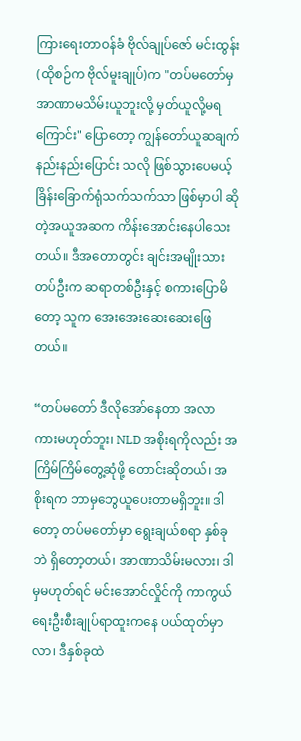ကြားရေးတာဝန်ခံ ဗိုလ်ချုပ်ဇော် မင်းထွန်း (ထိုစဉ်က ဗိုလ်မူးချုပ်)က "တပ်မတော်မှ အာဏာမသိမ်းယူဘူးလို့ မှတ်ယူလို့မရကြောင်း" ပြောတော့ ကျွန်တော်ယူဆချက် နည်းနည်းပြောင်း သလို ဖြစ်သွားပေမယ့် ခြိန်းခြောက်ရုံသက်သက်သာ ဖြစ်မှာပါ ဆိုတဲ့အယူအဆက ကိန်းအောင်းနေပါသေးတယ်။ ဒီအတောတွင်း ချင်းအမျိုးသားတပ်ဦးက ဆရာတစ်ဦးနှင့် စကားပြောမိတော့ သူက အေးအေးဆေးဆေးဖြေတယ်။

“တပ်မတော် ဒီလိုအော်နေတာ အလာကားမဟုတ်ဘူး၊ NLD အစိုးရကိုလည်း အကြိမ်ကြိမ်တွေ့ဆုံဖို့ တောင်းဆိုတယ်၊ အစိုးရက ဘာမှဘွေယူပေးတာမရှိဘူး။ ဒါတော့ တပ်မတော်မှာ ရွေးချယ်စရာ နှစ်ခုဘဲ ရှိတော့တယ်၊ အာဏာသိမ်းမလား၊ ဒါမှမဟုတ်ရင် မင်းအောင်လှိုင်ကို ကာကွယ်ရေးဦးစီးချုပ်ရာထူးကနေ ပယ်ထုတ်မှာလာ၊ ဒီနှစ်ခုထဲ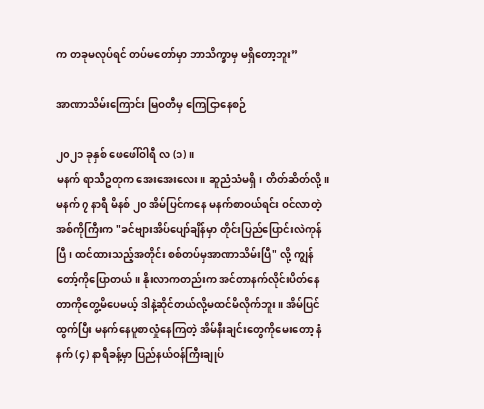က တခုမလုပ်ရင် တပ်မတော်မှာ ဘာသိက္ခာမှ မရှိတော့ဘူး”

အာဏာသိမ်းကြောင်း မြဝတီမှ ကြေငြာနေစဉ်

၂၀၂၁ ခုနှစ် ဖေဖေါ်ဝါရီ လ (၁)။
မနက် ရာသီဥတုက အေးအေးလေး။ ဆူညံသံမရှိ၊ တိတ်ဆိတ်လို့။ မနက် ၇ နာရီ မိနစ် ၂၀ အိမ်ပြင်ကနေ မနက်စာဝယ်ရင်း ဝင်လာတဲ့ အစ်ကိုကြီးက "ခင်ဗျားအိပ်ပျော်ချိန်မှာ တိုင်းပြည်ပြောင်းလဲကုန်ပြီ၊ ထင်ထားသည့်အတိုင်း စစ်တပ်မှအာဏာသိမ်းပြီ" လို့ ကျွန်တော့်ကိုပြောတယ်။ နိုးလာကတည်းက အင်တာနက်လိုင်းပိတ်နေတာကိုတွေ့မိပေမယ့် ဒါနဲ့ဆိုင်တယ်လို့မထင်မိလိုက်ဘူး။ အိမ်ပြင်ထွက်ပြီး မနက်နေပူစာလှုံနေကြတဲ့ အိမ်နီးချင်းတွေကိုမေးတော့ နံနက် (၄) နာရီခန့်မှာ ပြည်နယ်ဝန်ကြီးချုပ်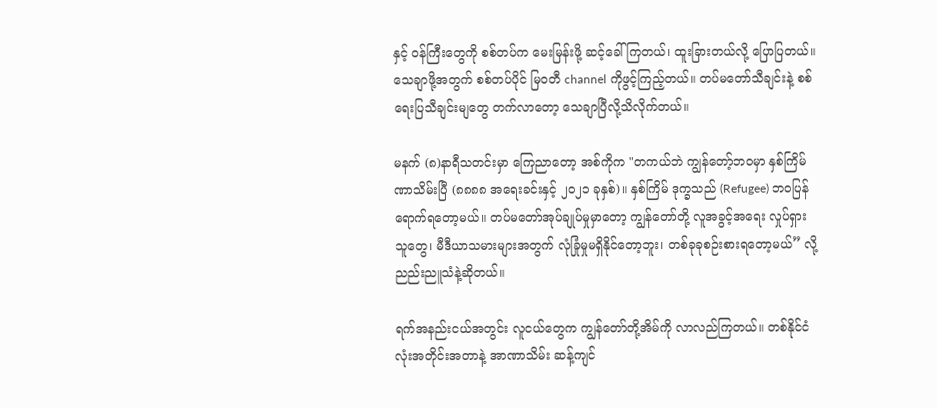နှင့် ဝန်ကြီးတွေကို စစ်တပ်က မေးမြန်းဖို့ ဆင့်ခေါ်ကြတယ်၊ ထူးခြားတယ်လို့ ပြောပြတယ်။ သေချာဖို့အတွက် စစ်တပ်ပိုင် မြဝတီ channel ကိုဖွင့်ကြည့်တယ်။ တပ်မတော်သီချင်းနဲ့ စစ်ရေးပြသီချင်းမျတွေ တက်လာတော့ သေချာပြီလို့သိလိုက်တယ်။

မနက် (၈)နာရီသတင်းမှာ ကြေညာတော့ အစ်ကိုက "တကယ်ဘဲ ကျွန်တော့်ဘဝမှာ နှစ်ကြိမ်ဏာသိမ်းပြီ (၈၈၈၈ အရေးခင်းနှင့် ၂၀၂၁ ခုနှစ်)။ နှစ်ကြိမ် ဒုက္ခသည် (Refugee) ဘဝပြန်ရောက်ရတော့မယ်။ တပ်မတော်အုပ်ချုပ်မှုမှာတော့ ကျွန်တော်တို့ လူအခွင့်အရေး လှုပ်ရှားသူတွေ၊ မီဒီယာသမားများအတွက် လုံခြုံမှုမရှိနိုင်တော့ဘူး၊ တစ်ခုခုစဉ်းစားရတော့မယ်” လို့ ညည်းညူသံနဲ့ဆိုတယ်။

ရက်အနည်းငယ်အတွင်း လူငယ်တွေက ကျွန်တော်တို့အိမ်ကို လာလည်ကြတယ်။ တစ်နိုင်ငံလုံးအတိုင်းအတာနဲ့ အာဏာသိမ်း ဆန့်ကျင်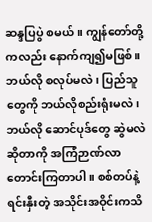ဆန္ဒပြပွဲ စမယ်။ ကျွန်တော်တို့ကလည်း နောက်ကျ၍မဖြစ်။ ဘယ်လို စလုပ်မလဲ၊ ပြည်သူတွေကို ဘယ်လိုစည်းရုံးမလဲ၊ ဘယ်လို ဆောင်ပုဒ်တွေ ဆွဲမလဲ ဆိုတာကို အကြံဉာဏ်လာတောင်းကြတာပါ။ စစ်တပ်နဲ့ ရင်းနှီးတဲ့ အသိုင်းအဝိုင်းကသိ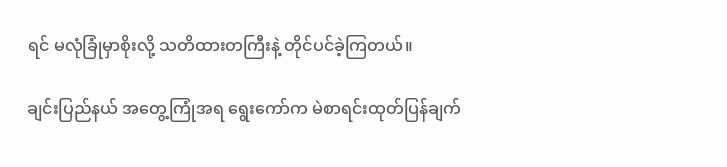ရင် မလုံခြုံမှာစိုးလို့ သတိထားတကြီးနဲ့ တိုင်ပင်ခဲ့ကြတယ်။

ချင်းပြည်နယ် အတွေ့ကြုံအရ ရွေးကော်က မဲစာရင်းထုတ်ပြန်ချက်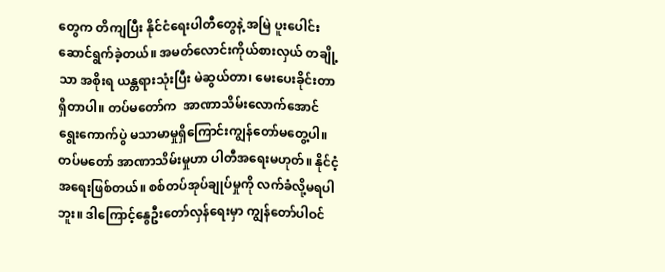တွေက တိကျပြီး နိုင်ငံရေးပါတီတွေနဲ့ အမြဲ ပူးပေါင်းဆောင်ရွက်ခဲ့တယ်။ အမတ်လောင်းကိုယ်စားလှယ် တချို့သာ အစိုးရ ယန္တရားသုံးပြီး မဲဆွယ်တာ၊ မေးပေးခိုင်းတာရှိတာပါ။ တပ်မတော်က  အာဏာသိမ်းလောက်အောင် ရွေးကောက်ပွဲ မသာမာမှုရှိကြောင်းကျွန်တော်မတွေ့ပါ။ တပ်မတော် အာဏာသိမ်းမှုဟာ ပါတီအရေးမဟုတ်။ နိုင်ငံ့အရေးဖြစ်တယ်။ စစ်တပ်အုပ်ချုပ်မှုကို လက်ခံလို့မရပါဘူး။ ဒါကြောင့်နွေဦးတော်လှန်ရေးမှာ ကျွန်တော်ပါဝင်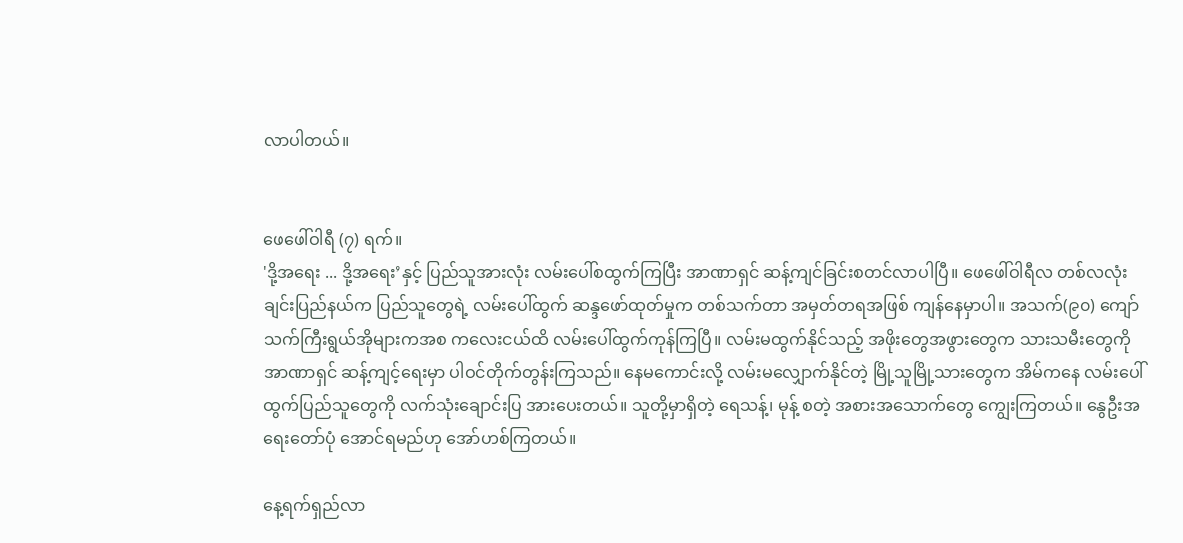လာပါတယ်။


ဖေဖေါ်ဝါရီ (၇) ရက်။
'ဒို့အရေး ... ဒို့အရေး’နှင့် ပြည်သူအားလုံး လမ်းပေါ်စထွက်ကြပြီး အာဏာရှင် ဆန့်ကျင်ခြင်းစတင်လာပါပြီ။ ဖေဖေါ်ဝါရီလ တစ်လလုံး ချင်းပြည်နယ်က ပြည်သူတွေရဲ့ လမ်းပေါ်ထွက် ဆန္ဒဖော်ထုတ်မှုက တစ်သက်တာ အမှတ်တရအဖြစ် ကျန်နေမှာပါ။ အသက်(၉၀) ကျော် သက်ကြီးရွယ်အိုများကအစ ကလေးငယ်ထိ လမ်းပေါ်ထွက်ကုန်ကြပြီ။ လမ်းမထွက်နိုင်သည့် အဖိုးတွေအဖွားတွေက သားသမီးတွေကို အာဏာရှင် ဆန့်ကျင့်ရေးမှာ ပါဝင်တိုက်တွန်းကြသည်။ နေမကောင်းလို့ လမ်းမလျှောက်နိုင်တဲ့ မြို့သူမြို့သားတွေက အိမ်ကနေ လမ်းပေါ်ထွက်ပြည်သူတွေကို လက်သုံးချောင်းပြ အားပေးတယ်။ သူတို့မှာရှိတဲ့ ရေသန့်၊ မုန့် စတဲ့ အစားအသောက်တွေ ကျွေးကြတယ်။ နွေဦးအရေးတော်ပုံ အောင်ရမည်ဟု အော်ဟစ်ကြတယ်။

နေ့ရက်ရှည်လာ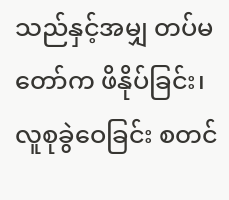သည်နှင့်အမျှ တပ်မတော်က ဖိနိုပ်ခြင်း၊ လူစုခွဲဝေခြင်း စတင်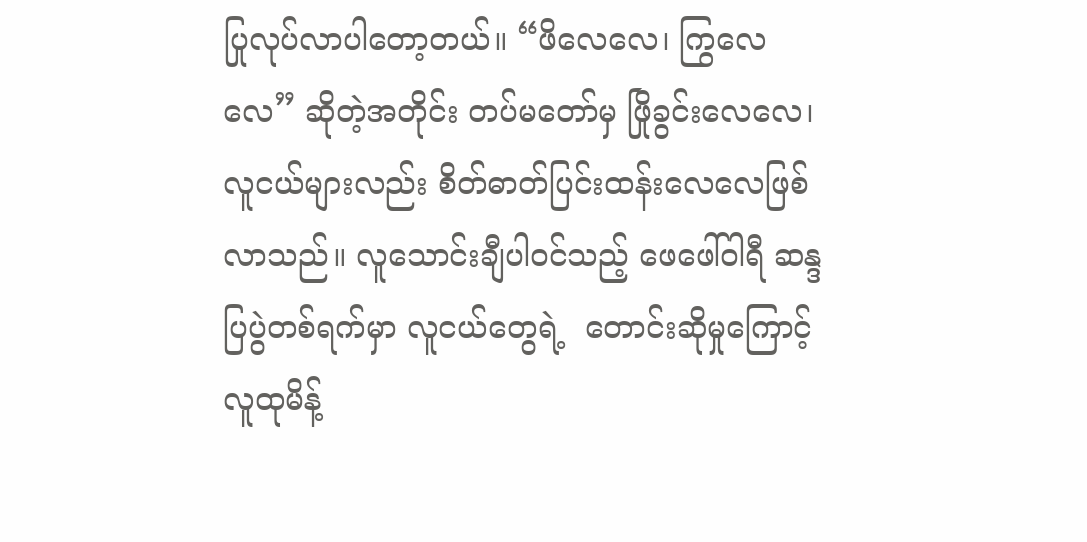ပြုလုပ်လာပါတော့တယ်။ “ဖိလေလေ၊ ကြွလေလေ” ဆိုတဲ့အတိုင်း တပ်မတော်မှ ဖြိုခွင်းလေလေ၊ လူငယ်များလည်း စိတ်ဓာတ်ပြင်းထန်းလေလေဖြစ်လာသည်။ လူသောင်းချီပါဝင်သည့် ဖေဖေါ်ဝါရီ ဆန္ဒပြပွဲတစ်ရက်မှာ လူငယ်တွေရဲ့  တောင်းဆိုမှုကြောင့် လူထုမိန့်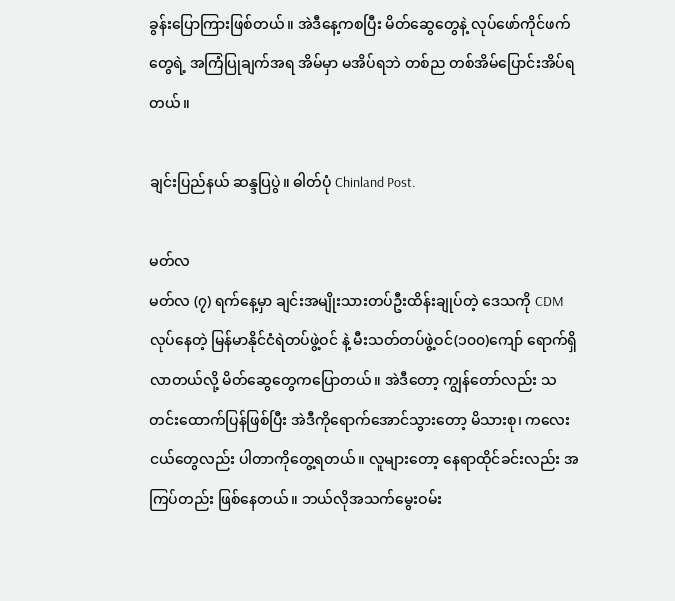ခွန်းပြောကြားဖြစ်တယ်။ အဲဒီနေ့ကစပြီး မိတ်ဆွေတွေနဲ့ လုပ်ဖော်ကိုင်ဖက်တွေရဲ့ အကြံပြုချက်အရ အိမ်မှာ မအိပ်ရဘဲ တစ်ည တစ်အိမ်ပြောင်းအိပ်ရတယ်။

ချင်းပြည်နယ် ဆန္ဒပြပွဲ။ ဓါတ်ပုံ Chinland Post.

မတ်လ
မတ်လ (၇) ရက်နေ့မှာ ချင်းအမျိုးသားတပ်ဦးထိန်းချုပ်တဲ့ ဒေသကို CDM လုပ်နေတဲ့ မြန်မာနိုင်ငံရဲတပ်ဖွဲ့ဝင် နဲ့ မီးသတ်တပ်ဖွဲ့ဝင်(၁၀၀)ကျော် ရောက်ရှိလာတယ်လို့ မိတ်ဆွေတွေကပြောတယ်။ အဲဒီတော့ ကျွန်တော်လည်း သတင်းထောက်ပြန်ဖြစ်ပြီး အဲဒီကိုရောက်အောင်သွားတော့ မိသားစု၊ ကလေးငယ်တွေလည်း ပါတာကိုတွေ့ရတယ်။ လူများတော့ နေရာထိုင်ခင်းလည်း အကြပ်တည်း ဖြစ်နေတယ်။ ဘယ်လိုအသက်မွေးဝမ်း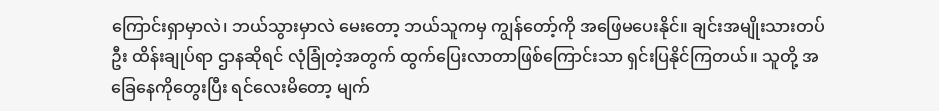ကြောင်းရှာမှာလဲ၊ ဘယ်သွားမှာလဲ မေးတော့ ဘယ်သူကမှ ကျွန်တော့်ကို အဖြေမပေးနိုင်။ ချင်းအမျိုးသားတပ်ဦး ထိန်းချုပ်ရာ ဌာနဆိုရင် လုံခြုံတဲ့အတွက် ထွက်ပြေးလာတာဖြစ်ကြောင်းသာ ရှင်းပြနိုင်ကြတယ်။ သူတို့ အခြေနေကိုတွေးပြီး ရင်လေးမိတော့ မျက်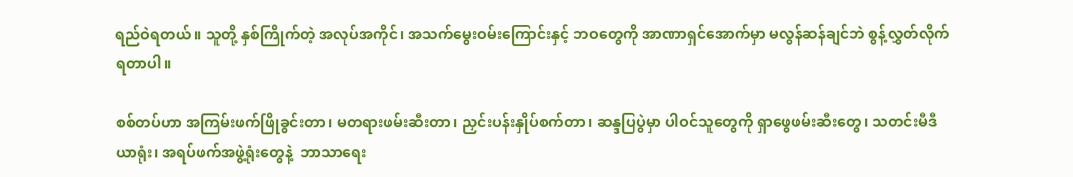ရည်ဝဲရတယ်။ သူတို့ နှစ်ကြိုက်တဲ့ အလုပ်အကိုင်၊ အသက်မွေးဝမ်းကြောင်းနှင့် ဘဝတွေကို အာဏာရှင်အောက်မှာ မလွန်ဆန်ချင်ဘဲ စွန့်လွှတ်လိုက်ရတာပါ။

စစ်တပ်ဟာ အကြမ်းဖက်ဖြိုခွင်းတာ၊ မတရားဖမ်းဆီးတာ၊ ညှင်းပန်းနှိုပ်စက်တာ၊ ဆန္ဒပြပွဲမှာ ပါဝင်သူတွေကို ရှာဖွေဖမ်းဆီးတွေ၊ သတင်းမီဒီယာရုံး၊ အရပ်ဖက်အဖွဲ့ရုံးတွေနဲ့  ဘာသာရေး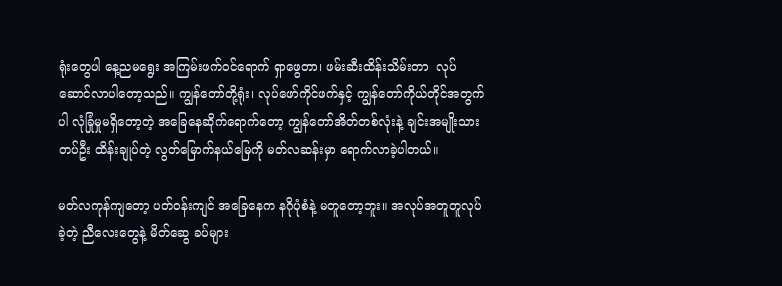ရုံးတွေပါ နေ့ညမရွေး အကြမ်းဖက်ဝင်ရောက် ရှာဖွေတာ၊ ဖမ်းဆီးထိန်းသိမ်းတာ  လုပ်ဆောင်လာပါတော့သည်။ ကျွန်တော်တို့ရုံး၊ လုပ်ဖော်ကိုင်ဖက်နှင့် ကျွန်တော်ကိုယ်တိုင်အတွက်ပါ လုံခြုံမှုမရှိတော့တဲ့ အခြေနေဆိုက်ရောက်တော့ ကျွန်တော်အိတ်တစ်လုံးနဲ့ ချင်းအမျိုးသားတပ်ဦး ထိန်းချုပ်တဲ့ လွတ်မြောက်နယ်မြေကို မတ်လဆန်းမှာ ရောက်လာခဲ့ပါတယ်။

မတ်လကုန်ကျတော့ ပတ်ဝန်းကျင် အခြေနေက နဂိုပုံစံနဲ့ မတူတော့ဘူး။ အလုပ်အတူတူလုပ်ခဲ့တဲ့ ညီလေးတွေနဲ့ မိတ်ဆွေ ခပ်များ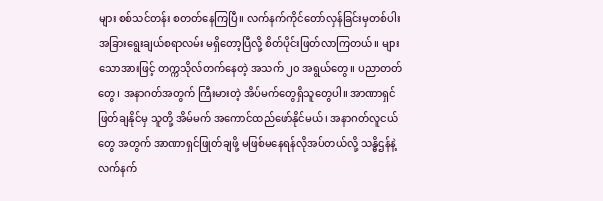များ စစ်သင်တန်း စတတ်နေကြပြီ။ လက်နက်ကိုင်တော်လှန်ခြင်းမှတစ်ပါး အခြားရွေးချယ်စရာလမ်း မရှိတော့ပြီလို့ စိတ်ပိုင်းဖြတ်လာကြတယ်။ များသောအားဖြင့် တက္ကသိုလ်တက်နေတဲ့ အသက် ၂၀ အရွယ်တွေ။ ပညာတတ်တွေ၊ အနာဂတ်အတွက် ကြီးမားတဲ့ အိပ်မက်တွေရှိသူတွေပါ။ အာဏာရှင် ဖြတ်ချနိုင်မှ သူတို့ အိမ်မက် အကောင်ထည်ဖော်နိုင်မယ်၊ အနာဂတ်လူငယ်တွေ အတွက် အာဏာရှင်ဖြုတ်ချဖို့ မဖြစ်မနေရန်လိုအပ်တယ်လို့ သန္ဓိဌန်နဲ့ လက်နက်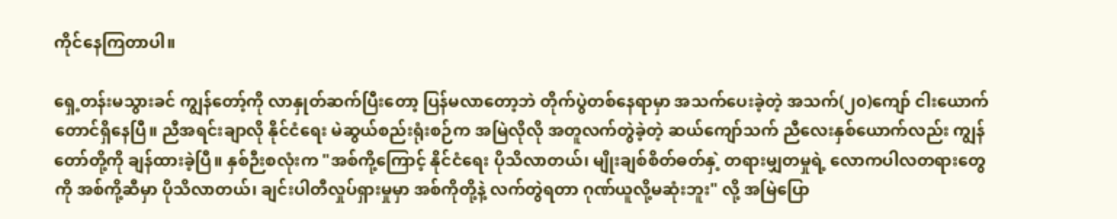ကိုင်နေကြတာပါ။

ရှေ့တန်းမသွားခင် ကျွန်တော့်ကို လာနှုတ်ဆက်ပြီးတော့ ပြန်မလာတော့ဘဲ တိုက်ပွဲတစ်နေရာမှာ အသက်ပေးခဲ့တဲ့ အသက်(၂၀)ကျော် ငါးယောက်တောင်ရှိနေပြီ။ ညီအရင်းချာလို နိုင်ငံရေး မဲဆွယ်စည်းရုံးစဉ်က အမြဲလိုလို အတူလက်တွဲခဲ့တဲ့ ဆယ်ကျော်သက် ညီလေးနှစ်ယောက်လည်း ကျွန်တော်တို့ကို ချန်ထားခဲ့ပြီ။ နှစ်ဉီးစလုံးက "အစ်ကို့ကြောင့် နိုင်ငံရေး ပိုသိလာတယ်၊ မျိုးချစ်စိတ်ဓတ်နှဲ့ တရားမျှတမှုရဲ့ လောကပါလတရားတွေကို အစ်ကို့ဆီမှာ ပိုသိလာတယ်၊ ချင်းပါတီလှုပ်ရှားမှုမှာ အစ်ကိုတို့နဲ့ လက်တွဲရတာ ဂုဏ်ယူလို့မဆုံးဘူး" လို့ အမြဲပြော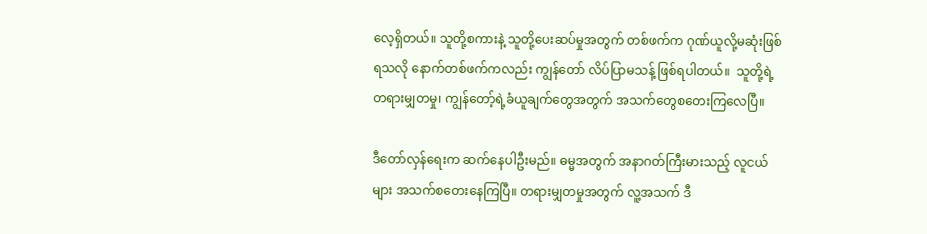လေ့ရှိတယ်။ သူတို့စကားနဲ့ သူတို့ပေးဆပ်မှုအတွက် တစ်ဖက်က ဂုဏ်ယူလို့မဆုံးဖြစ်ရသလို နောက်တစ်ဖက်ကလည်း ကျွန်တော် လိပ်ပြာမသန့် ဖြစ်ရပါတယ်။  သူတို့ရဲ့ တရားမျှတမှု၊ ကျွန်တော့်ရဲ့ခံယူချက်တွေအတွက် အသက်တွေစတေးကြလေပြီ။

ဒီတော်လှန်ရေးက ဆက်နေပါဦးမည်။ ဓမ္မအတွက် အနာဂတ်ကြီးမားသည့် လူငယ်များ အသက်စတေးနေကြပြီ။ တရားမျှတမှုအတွက် လူ့အသက် ဒီ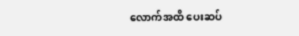လောက်အထိ ပေးဆပ်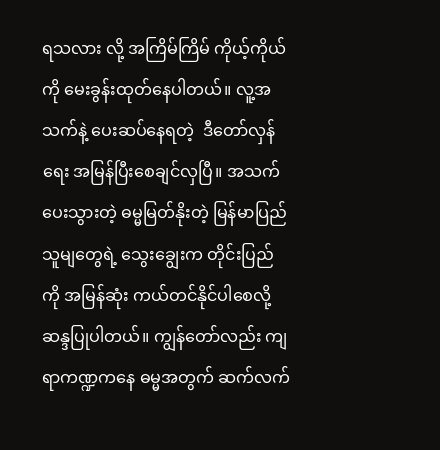ရသလား လို့ အကြိမ်ကြိမ် ကိုယ့်ကိုယ်ကို မေးခွန်းထုတ်နေပါတယ်။ လူ့အသက်နဲ့ ပေးဆပ်နေရတဲ့  ဒီတော်လှန်ရေး အမြန်ပြီးစေချင်လှပြီ။ အသက်ပေးသွားတဲ့ ဓမ္မမြတ်နိုးတဲ့ မြန်မာပြည်သူမျတွေရဲ့ သွေးချွေးက တိုင်းပြည်ကို အမြန်ဆုံး ကယ်တင်နိုင်ပါစေလို့ ဆန္ဒပြုပါတယ်။ ကျွန်တော်လည်း ကျရာကဏ္ဍကနေ ဓမ္မအတွက် ဆက်လက်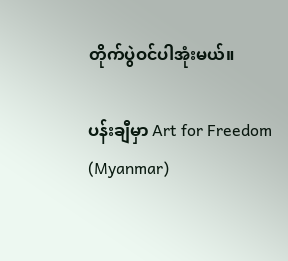တိုက်ပွဲဝင်ပါအုံးမယ်။

ပန်းချီမှာ Art for Freedom (Myanmar)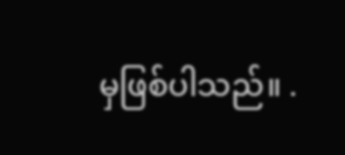မှဖြစ်ပါသည်။ .